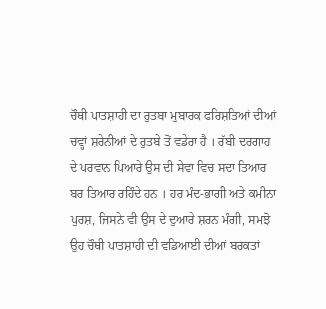ਚੌਥੀ ਪਾਤਸ਼ਾਹੀ ਦਾ ਰੁਤਬਾ ਮੁਬਾਰਕ ਫਰਿਸ਼ਤਿਆਂ ਦੀਆਂ ਚਵ੍ਹਾਂ ਸ਼ਰੇਨੀਆਂ ਦੇ ਰੁਤਬੇ ਤੋਂ ਵਡੇਰਾ ਹੈ । ਰੱਬੀ ਦਰਗਾਹ ਦੇ ਪਰਵਾਨ ਪਿਆਰੇ ਉਸ ਦੀ ਸੇਵਾ ਵਿਚ ਸਦਾ ਤਿਆਰ ਬਰ ਤਿਆਰ ਰਹਿੰਦੇ ਹਨ । ਹਰ ਮੰਦ-ਭਾਗੀ ਅਤੇ ਕਮੀਨਾ ਪੁਰਸ਼, ਜਿਸਨੇ ਵੀ ਉਸ ਦੇ ਦੁਆਰੇ ਸ਼ਰਨ ਮੰਗੀ, ਸਮਝੋ ਉਹ ਚੌਥੀ ਪਾਤਸ਼ਾਹੀ ਦੀ ਵਡਿਆਈ ਦੀਆਂ ਬਰਕਤਾਂ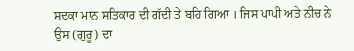ਸਦਕਾ ਮਾਨ ਸਤਿਕਾਰ ਦੀ ਗੱਦੀ ਤੇ ਬਹਿ ਗਿਆ । ਜਿਸ ਪਾਪੀ ਅਤੇ ਨੀਚ ਨੇ ਉਸ (ਗੁਰੂ) ਦਾ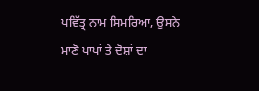ਪਵਿੱਤ੍ਰ ਨਾਮ ਸਿਮਰਿਆ, ਉਸਨੇ ਮਾਣੋ ਪਾਪਾਂ ਤੇ ਦੋਸ਼ਾਂ ਦਾ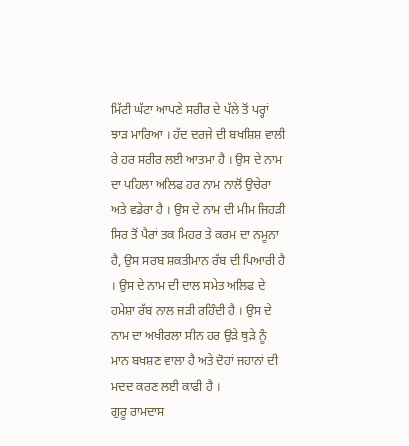ਮਿੱਟੀ ਘੱਟਾ ਆਪਣੇ ਸਰੀਰ ਦੇ ਪੱਲੇ ਤੋਂ ਪਰ੍ਹਾਂ ਝਾੜ ਮਾਰਿਆ । ਹੱਦ ਦਰਜੇ ਦੀ ਬਖਸ਼ਿਸ਼ ਵਾਲੀ ਰੇ ਹਰ ਸਰੀਰ ਲਈ ਆਤਮਾ ਹੈ । ਉਸ ਦੇ ਨਾਮ ਦਾ ਪਹਿਲਾ ਅਲਿਫ ਹਰ ਨਾਮ ਨਾਲੋਂ ਉਚੇਰਾ ਅਤੇ ਵਡੇਰਾ ਹੈ । ਉਸ ਦੇ ਨਾਮ ਦੀ ਮੀਮ ਜਿਹੜੀ ਸਿਰ ਤੋਂ ਪੈਰਾਂ ਤਕ ਮਿਹਰ ਤੇ ਕਰਮ ਦਾ ਨਮੂਨਾ ਹੈ, ਉਸ ਸਰਬ ਸ਼ਕਤੀਮਾਨ ਰੱਬ ਦੀ ਪਿਆਰੀ ਹੈ । ਉਸ ਦੇ ਨਾਮ ਦੀ ਦਾਲ ਸਮੇਤ ਅਲਿਫ ਦੇ ਹਮੇਸ਼ਾ ਰੱਬ ਨਾਲ ਜੜੀ ਰਹਿੰਦੀ ਹੈ । ਉਸ ਦੇ ਨਾਮ ਦਾ ਅਖੀਰਲਾ ਸੀਨ ਹਰ ਉੜੇ ਥੁੜੇ ਨੂੰ ਮਾਨ ਬਖਸ਼ਣ ਵਾਲਾ ਹੈ ਅਤੇ ਦੋਹਾਂ ਜਹਾਨਾਂ ਦੀ ਮਦਦ ਕਰਣ ਲਈ ਕਾਫੀ ਹੈ ।
ਗੁਰੂ ਰਾਮਦਾਸ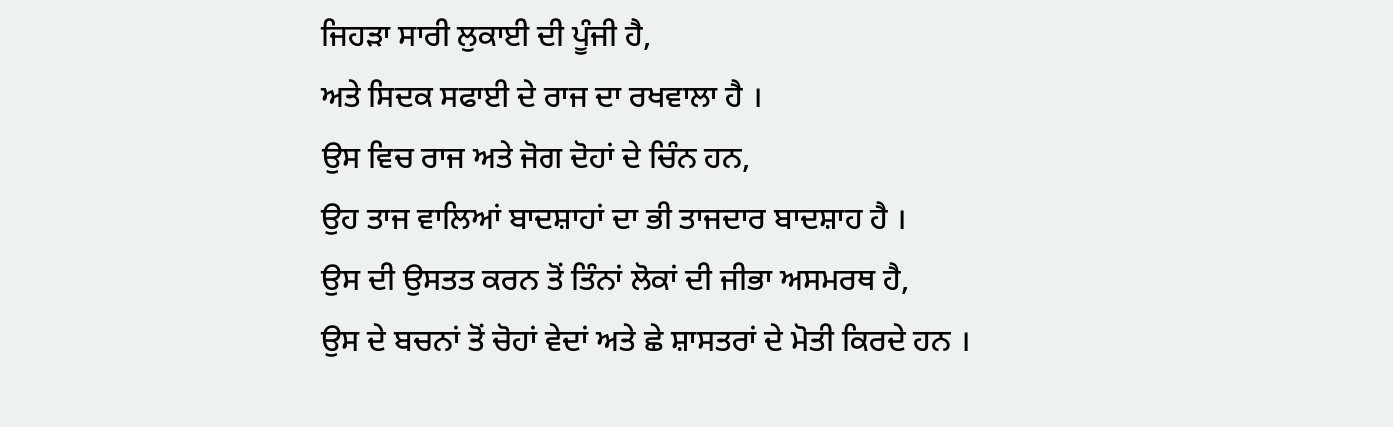ਜਿਹੜਾ ਸਾਰੀ ਲੁਕਾਈ ਦੀ ਪੂੰਜੀ ਹੈ,
ਅਤੇ ਸਿਦਕ ਸਫਾਈ ਦੇ ਰਾਜ ਦਾ ਰਖਵਾਲਾ ਹੈ ।
ਉਸ ਵਿਚ ਰਾਜ ਅਤੇ ਜੋਗ ਦੋਹਾਂ ਦੇ ਚਿੰਨ ਹਨ,
ਉਹ ਤਾਜ ਵਾਲਿਆਂ ਬਾਦਸ਼ਾਹਾਂ ਦਾ ਭੀ ਤਾਜਦਾਰ ਬਾਦਸ਼ਾਹ ਹੈ ।
ਉਸ ਦੀ ਉਸਤਤ ਕਰਨ ਤੋਂ ਤਿੰਨਾਂ ਲੋਕਾਂ ਦੀ ਜੀਭਾ ਅਸਮਰਥ ਹੈ,
ਉਸ ਦੇ ਬਚਨਾਂ ਤੋਂ ਚੋਹਾਂ ਵੇਦਾਂ ਅਤੇ ਛੇ ਸ਼ਾਸਤਰਾਂ ਦੇ ਮੋਤੀ ਕਿਰਦੇ ਹਨ ।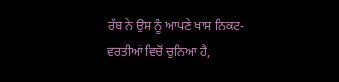ਰੱਬ ਨੇ ਉਸ ਨੂੰ ਆਪਣੇ ਖਾਸ ਨਿਕਟ-ਵਰਤੀਆਂ ਵਿਚੋਂ ਚੁਨਿਆ ਹੈ,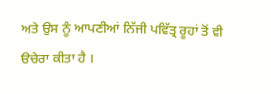ਅਤੇ ਉਸ ਨੂੰ ਆਪਣੀਆਂ ਨਿੱਜੀ ਪਵਿੱਤ੍ਰ ਰੂਹਾਂ ਤੋਂ ਵੀ ੳਚੇਰਾ ਕੀਤਾ ਹੈ ।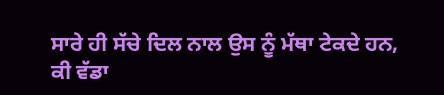ਸਾਰੇ ਹੀ ਸੱਚੇ ਦਿਲ ਨਾਲ ਉਸ ਨੂੰ ਮੱਥਾ ਟੇਕਦੇ ਹਨ,
ਕੀ ਵੱਡਾ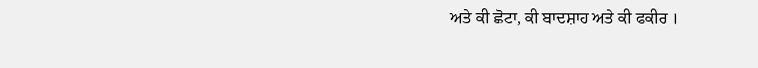ਅਤੇ ਕੀ ਛੋਟਾ, ਕੀ ਬਾਦਸ਼ਾਹ ਅਤੇ ਕੀ ਫਕੀਰ ।